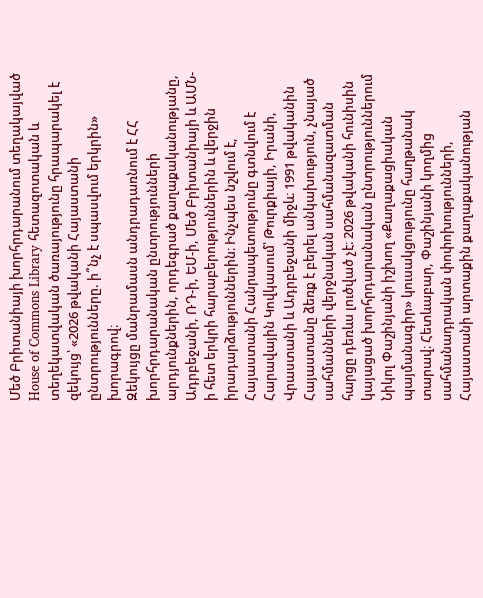Մեծ Բրիտանիայի խորհրդարանում տեղակայված House of Commons Library հետազոտական և տեղեկատվական ծառայությունը հրապարակել է զեկույց՝ «2026 թվականի Հայաստանի ընտրությունները. ի՞նչ է սպասվում երկրին» խորագրով։
Զեկույցը մանրամասն անդրադառնում է ՀՀ խորհրդարանական ընտրությունների արդյունքներին, որդեգրած քաղաքականությանը, Ադրբեջանի, ՌԴ-ի, ԵՄ-ի, Մեծ Բրիտանիայի և ԱՄՆ-ի հետ երկրի հարաբերություններին և վերջին իրադարձություններին։ Ինչպես նշվում է, Հայաստանի Հանրապետությունը գտնվում է Հարավային Կովկասում՝ Թուրքիայի, Իրանի, Վրաստանի և Ադրբեջանի միջև։ 1991 թվականին Հայաստանը ձեռք է բերել անկախություն, չնայած սահմանների վերջնական սահմանազատման հարցը դեռևս լուծված չէ։ 2026 թվականի հունիսին կայացած խորհրդարանական ընտրություններում Նիկոլ Փաշինյանի իշխող «Քաղաքացիական պայմանագիր» կուսակցությունը հաղթանակ տարավ։ Հետևաբար, Փաշինյանի կողմից սահմանադրական փոփոխությունների, Հայաստանի արտաքին քաղաքականության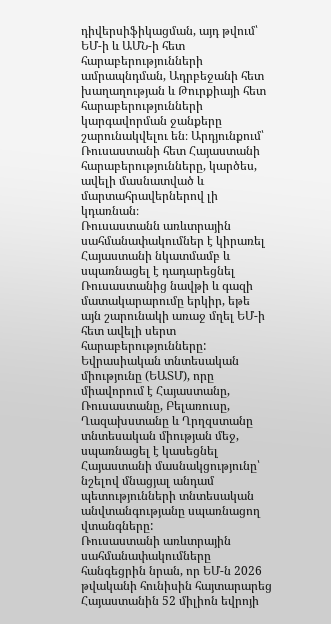դիվերսիֆիկացման, այդ թվում՝ ԵՄ-ի և ԱՄՆ-ի հետ հարաբերությունների ամրապնդման, Ադրբեջանի հետ խաղաղության և Թուրքիայի հետ հարաբերությունների կարգավորման ջանքերը շարունակվելու են։ Արդյունքում՝ Ռուսաստանի հետ Հայաստանի հարաբերությունները, կարծես, ավելի մասնատված և մարտահրավերներով լի կդառնան։
Ռուսաստանն առևտրային սահմանափակումներ է կիրառել Հայաստանի նկատմամբ և սպառնացել է դադարեցնել Ռուսաստանից նավթի և գազի մատակարարումը երկիր, եթե այն շարունակի առաջ մղել ԵՄ-ի հետ ավելի սերտ հարաբերությունները:
Եվրասիական տնտեսական միությունը (ԵԱՏՄ), որը միավորում է Հայաստանը, Ռուսաստանը, Բելառուսը, Ղազախստանը և Ղրղզստանը տնտեսական միության մեջ, սպառնացել է կասեցնել Հայաստանի մասնակցությունը՝ նշելով մնացյալ անդամ պետությունների տնտեսական անվտանգությանը սպառնացող վտանգները:
Ռուսաստանի առևտրային սահմանափակումները հանգեցրին նրան, որ ԵՄ-ն 2026 թվականի հունիսին հայտարարեց Հայաստանին 52 միլիոն եվրոյի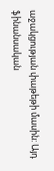աջակցության փաթեթի մասին: Այդ ֆինանսական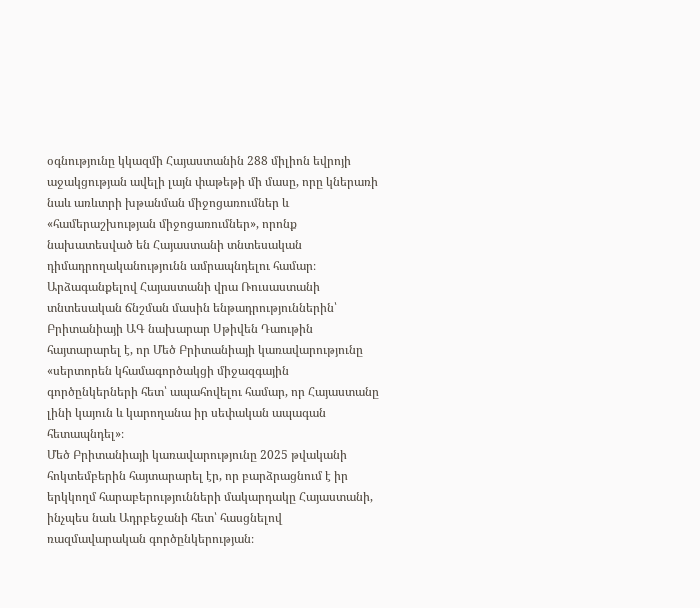օգնությունը կկազմի Հայաստանին 288 միլիոն եվրոյի աջակցության ավելի լայն փաթեթի մի մասը, որը կներառի նաև առևտրի խթանման միջոցառումներ և «համերաշխության միջոցառումներ», որոնք նախատեսված են Հայաստանի տնտեսական դիմադրողականությունն ամրապնդելու համար։
Արձագանքելով Հայաստանի վրա Ռուսաստանի տնտեսական ճնշման մասին ենթադրություններին՝ Բրիտանիայի ԱԳ նախարար Սթիվեն Դաութին հայտարարել է, որ Մեծ Բրիտանիայի կառավարությունը «սերտորեն կհամագործակցի միջազգային գործընկերների հետ՝ ապահովելու համար, որ Հայաստանը լինի կայուն և կարողանա իր սեփական ապագան հետապնդել»։
Մեծ Բրիտանիայի կառավարությունը 2025 թվականի հոկտեմբերին հայտարարել էր, որ բարձրացնում է իր երկկողմ հարաբերությունների մակարդակը Հայաստանի, ինչպես նաև Ադրբեջանի հետ՝ հասցնելով ռազմավարական գործընկերության։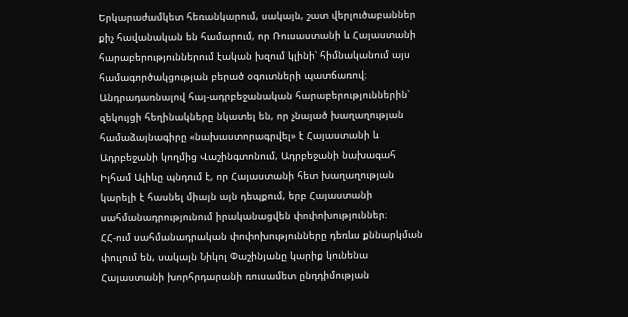Երկարաժամկետ հեռանկարում, սակայն, շատ վերլուծաբաններ քիչ հավանական են համարում, որ Ռուսաստանի և Հայաստանի հարաբերություններում էական խզում կլինի՝ հիմնականում այս համագործակցության բերած օգուտների պատճառով։
Անդրադառնալով հայ-ադրբեջանական հարաբերություններին՝ զեկույցի հեղինակները նկատել են, որ չնայած խաղաղության համաձայնագիրը «նախաստորագրվել» է Հայաստանի և Ադրբեջանի կողմից Վաշինգտոնում, Ադրբեջանի նախագահ Իլհամ Ալիևը պնդում է, որ Հայաստանի հետ խաղաղության կարելի է հասնել միայն այն դեպքում, երբ Հայաստանի սահմանադրությունում իրականացվեն փոփոխություններ։
ՀՀ-ում սահմանադրական փոփոխությունները դեռևս քննարկման փուլում են, սակայն Նիկոլ Փաշինյանը կարիք կունենա Հայաստանի խորհրդարանի ռուսամետ ընդդիմության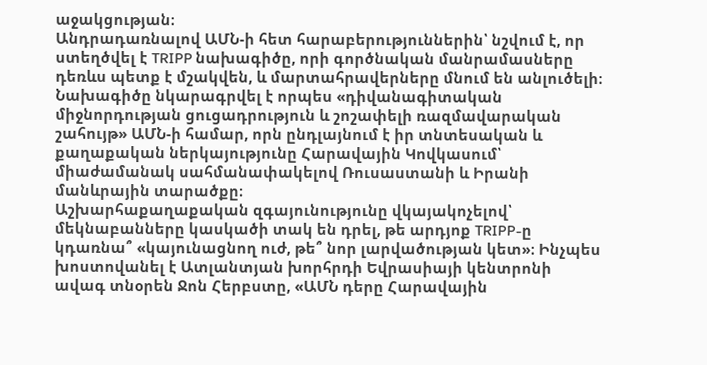աջակցության։
Անդրադառնալով ԱՄՆ-ի հետ հարաբերություններին՝ նշվում է, որ ստեղծվել է TRIPP նախագիծը, որի գործնական մանրամասները դեռևս պետք է մշակվեն, և մարտահրավերները մնում են անլուծելի։ Նախագիծը նկարագրվել է որպես «դիվանագիտական միջնորդության ցուցադրություն և շոշափելի ռազմավարական շահույթ» ԱՄՆ-ի համար, որն ընդլայնում է իր տնտեսական և քաղաքական ներկայությունը Հարավային Կովկասում՝ միաժամանակ սահմանափակելով Ռուսաստանի և Իրանի մանևրային տարածքը։
Աշխարհաքաղաքական զգայունությունը վկայակոչելով՝ մեկնաբանները կասկածի տակ են դրել, թե արդյոք TRIPP-ը կդառնա՞ «կայունացնող ուժ, թե՞ նոր լարվածության կետ»։ Ինչպես խոստովանել է Ատլանտյան խորհրդի Եվրասիայի կենտրոնի ավագ տնօրեն Ջոն Հերբստը, «ԱՄՆ դերը Հարավային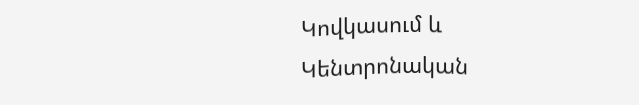Կովկասում և Կենտրոնական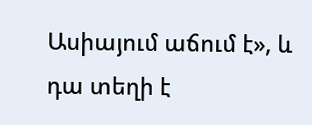Ասիայում աճում է», և դա տեղի է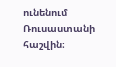ունենում Ռուսաստանի հաշվին։